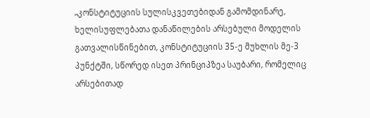„კონსტიტუციის სულისკვეთებიდან გამომდინარე, ხელისუფლებათა დანაწილების არსებული მოდელის გათვალისწინებით, კონსტიტუციის 35-ე მუხლის მე-3 პუნქტში, სწორედ ისეთ პრინციპზეა საუბარი, რომელიც არსებითად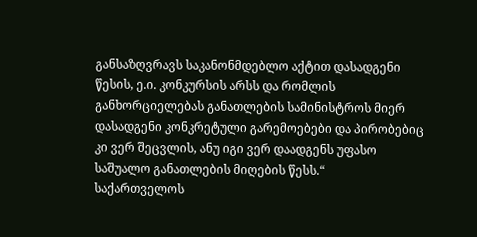განსაზღვრავს საკანონმდებლო აქტით დასადგენი წესის, ე.ი. კონკურსის არსს და რომლის განხორციელებას განათლების სამინისტროს მიერ დასადგენი კონკრეტული გარემოებები და პირობებიც კი ვერ შეცვლის, ანუ იგი ვერ დაადგენს უფასო საშუალო განათლების მიღების წესს.“
საქართველოს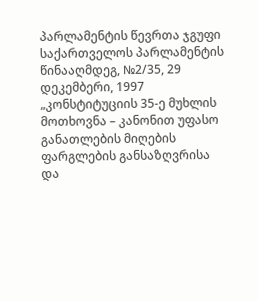პარლამენტის წევრთა ჯგუფი საქართველოს პარლამენტის წინააღმდეგ, №2/35, 29 დეკემბერი, 1997
„კონსტიტუციის 35-ე მუხლის მოთხოვნა – კანონით უფასო განათლების მიღების ფარგლების განსაზღვრისა და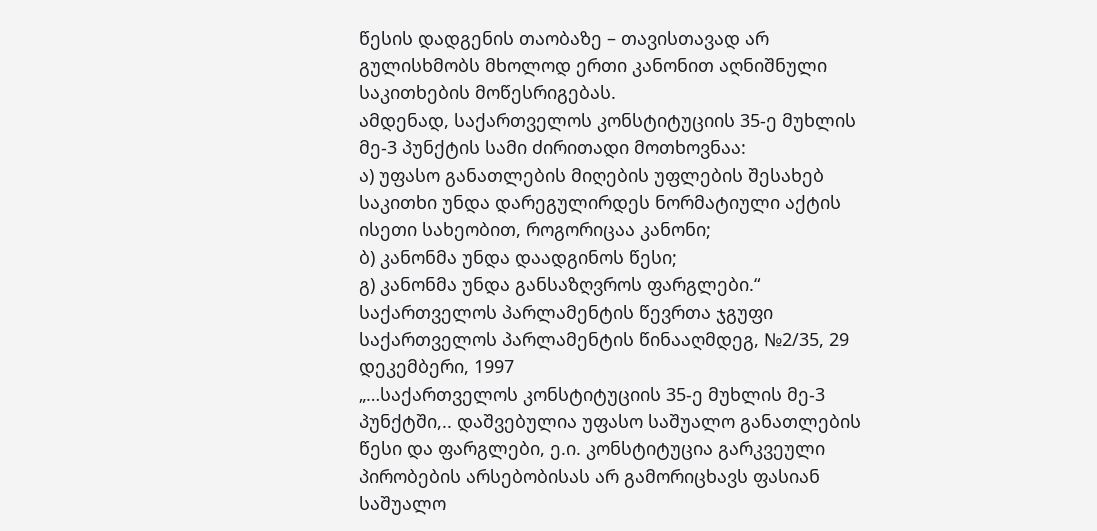წესის დადგენის თაობაზე – თავისთავად არ გულისხმობს მხოლოდ ერთი კანონით აღნიშნული საკითხების მოწესრიგებას.
ამდენად, საქართველოს კონსტიტუციის 35-ე მუხლის მე-3 პუნქტის სამი ძირითადი მოთხოვნაა:
ა) უფასო განათლების მიღების უფლების შესახებ საკითხი უნდა დარეგულირდეს ნორმატიული აქტის ისეთი სახეობით, როგორიცაა კანონი;
ბ) კანონმა უნდა დაადგინოს წესი;
გ) კანონმა უნდა განსაზღვროს ფარგლები.“
საქართველოს პარლამენტის წევრთა ჯგუფი საქართველოს პარლამენტის წინააღმდეგ, №2/35, 29 დეკემბერი, 1997
„…საქართველოს კონსტიტუციის 35-ე მუხლის მე-3 პუნქტში,.. დაშვებულია უფასო საშუალო განათლების წესი და ფარგლები, ე.ი. კონსტიტუცია გარკვეული პირობების არსებობისას არ გამორიცხავს ფასიან საშუალო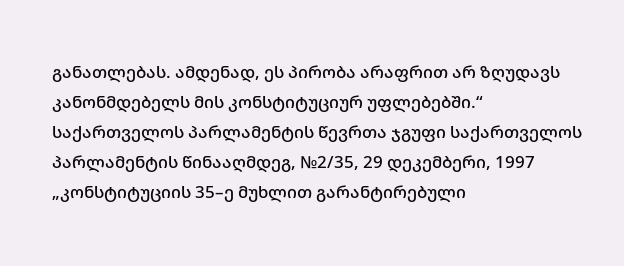განათლებას. ამდენად, ეს პირობა არაფრით არ ზღუდავს კანონმდებელს მის კონსტიტუციურ უფლებებში.“
საქართველოს პარლამენტის წევრთა ჯგუფი საქართველოს პარლამენტის წინააღმდეგ, №2/35, 29 დეკემბერი, 1997
„კონსტიტუციის 35–ე მუხლით გარანტირებული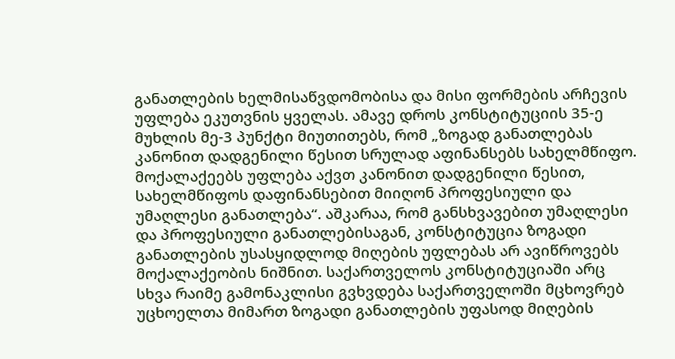განათლების ხელმისაწვდომობისა და მისი ფორმების არჩევის უფლება ეკუთვნის ყველას. ამავე დროს კონსტიტუციის 35-ე მუხლის მე-3 პუნქტი მიუთითებს, რომ „ზოგად განათლებას კანონით დადგენილი წესით სრულად აფინანსებს სახელმწიფო. მოქალაქეებს უფლება აქვთ კანონით დადგენილი წესით, სახელმწიფოს დაფინანსებით მიიღონ პროფესიული და უმაღლესი განათლება“. აშკარაა, რომ განსხვავებით უმაღლესი და პროფესიული განათლებისაგან, კონსტიტუცია ზოგადი განათლების უსასყიდლოდ მიღების უფლებას არ ავიწროვებს მოქალაქეობის ნიშნით. საქართველოს კონსტიტუციაში არც სხვა რაიმე გამონაკლისი გვხვდება საქართველოში მცხოვრებ უცხოელთა მიმართ ზოგადი განათლების უფასოდ მიღების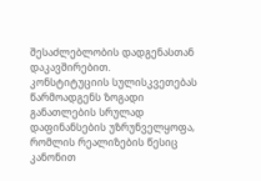შესაძლებლობის დადგენასთან დაკავშირებით.
კონსტიტუციის სულისკვეთებას წარმოადგენს ზოგადი განათლების სრულად დაფინანსების უზრუნველყოფა, რომლის რეალიზების წესიც კანონით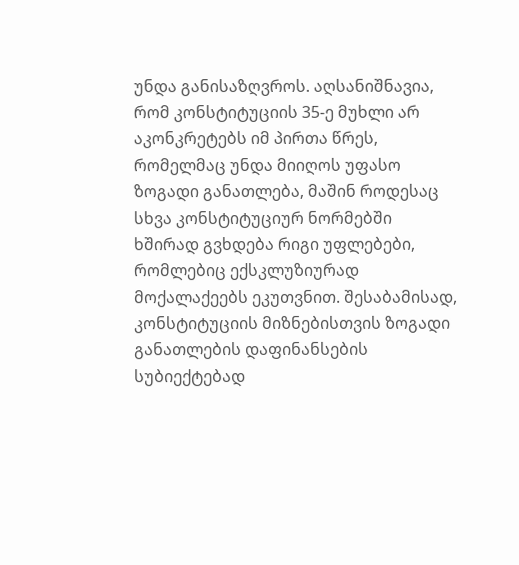უნდა განისაზღვროს. აღსანიშნავია, რომ კონსტიტუციის 35-ე მუხლი არ აკონკრეტებს იმ პირთა წრეს, რომელმაც უნდა მიიღოს უფასო ზოგადი განათლება, მაშინ როდესაც სხვა კონსტიტუციურ ნორმებში ხშირად გვხდება რიგი უფლებები, რომლებიც ექსკლუზიურად მოქალაქეებს ეკუთვნით. შესაბამისად, კონსტიტუციის მიზნებისთვის ზოგადი განათლების დაფინანსების სუბიექტებად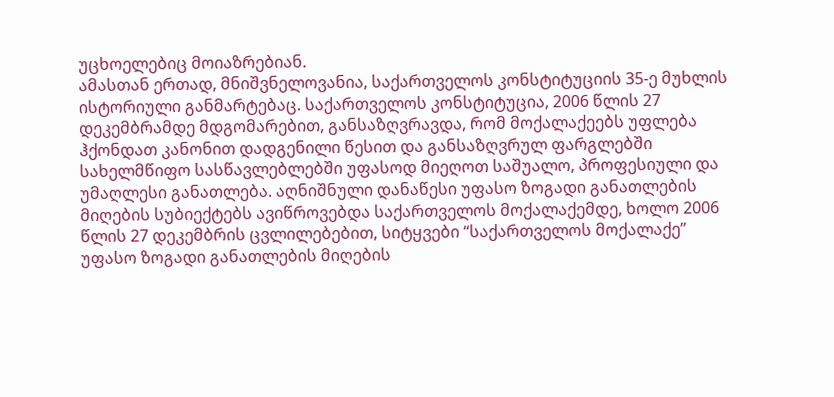უცხოელებიც მოიაზრებიან.
ამასთან ერთად, მნიშვნელოვანია, საქართველოს კონსტიტუციის 35-ე მუხლის ისტორიული განმარტებაც. საქართველოს კონსტიტუცია, 2006 წლის 27 დეკემბრამდე მდგომარებით, განსაზღვრავდა, რომ მოქალაქეებს უფლება ჰქონდათ კანონით დადგენილი წესით და განსაზღვრულ ფარგლებში სახელმწიფო სასწავლებლებში უფასოდ მიეღოთ საშუალო, პროფესიული და უმაღლესი განათლება. აღნიშნული დანაწესი უფასო ზოგადი განათლების მიღების სუბიექტებს ავიწროვებდა საქართველოს მოქალაქემდე, ხოლო 2006 წლის 27 დეკემბრის ცვლილებებით, სიტყვები “საქართველოს მოქალაქე” უფასო ზოგადი განათლების მიღების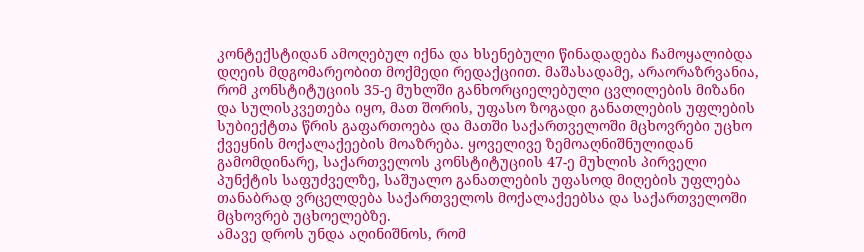კონტექსტიდან ამოღებულ იქნა და ხსენებული წინადადება ჩამოყალიბდა დღეის მდგომარეობით მოქმედი რედაქციით. მაშასადამე, არაორაზრვანია, რომ კონსტიტუციის 35-ე მუხლში განხორციელებული ცვლილების მიზანი და სულისკვეთება იყო, მათ შორის, უფასო ზოგადი განათლების უფლების სუბიექტთა წრის გაფართოება და მათში საქართველოში მცხოვრები უცხო ქვეყნის მოქალაქეების მოაზრება. ყოველივე ზემოაღნიშნულიდან გამომდინარე, საქართველოს კონსტიტუციის 47-ე მუხლის პირველი პუნქტის საფუძველზე, საშუალო განათლების უფასოდ მიღების უფლება თანაბრად ვრცელდება საქართველოს მოქალაქეებსა და საქართველოში მცხოვრებ უცხოელებზე.
ამავე დროს უნდა აღინიშნოს, რომ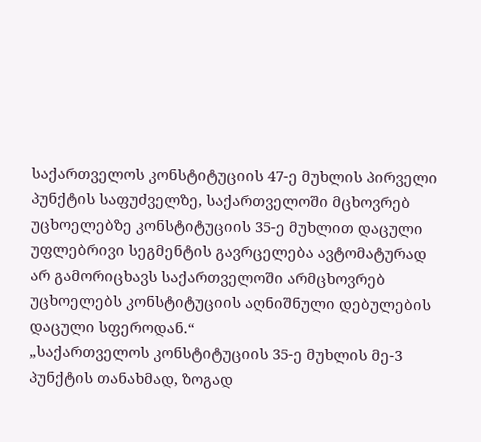საქართველოს კონსტიტუციის 47-ე მუხლის პირველი პუნქტის საფუძველზე, საქართველოში მცხოვრებ უცხოელებზე კონსტიტუციის 35-ე მუხლით დაცული უფლებრივი სეგმენტის გავრცელება ავტომატურად არ გამორიცხავს საქართველოში არმცხოვრებ უცხოელებს კონსტიტუციის აღნიშნული დებულების დაცული სფეროდან.“
„საქართველოს კონსტიტუციის 35-ე მუხლის მე-3 პუნქტის თანახმად, ზოგად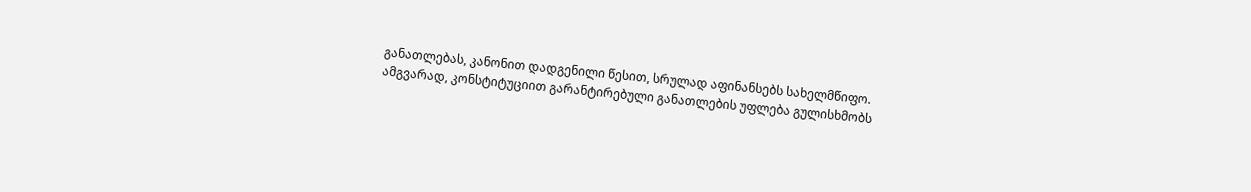განათლებას, კანონით დადგენილი წესით, სრულად აფინანსებს სახელმწიფო. ამგვარად, კონსტიტუციით გარანტირებული განათლების უფლება გულისხმობს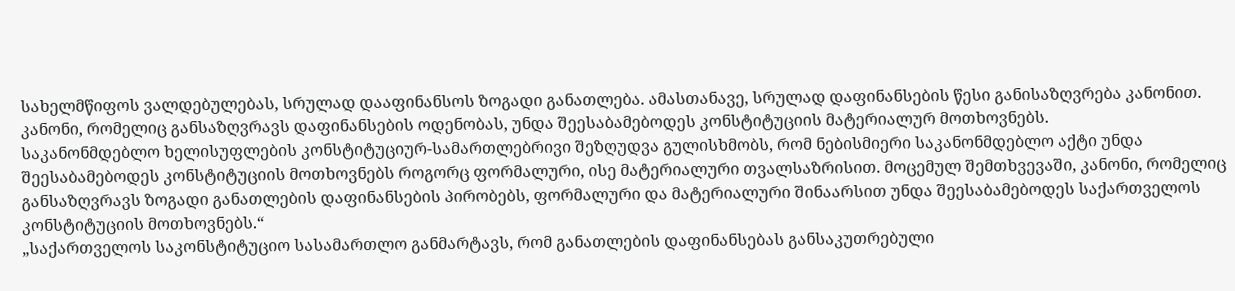სახელმწიფოს ვალდებულებას, სრულად დააფინანსოს ზოგადი განათლება. ამასთანავე, სრულად დაფინანსების წესი განისაზღვრება კანონით. კანონი, რომელიც განსაზღვრავს დაფინანსების ოდენობას, უნდა შეესაბამებოდეს კონსტიტუციის მატერიალურ მოთხოვნებს.
საკანონმდებლო ხელისუფლების კონსტიტუციურ-სამართლებრივი შეზღუდვა გულისხმობს, რომ ნებისმიერი საკანონმდებლო აქტი უნდა შეესაბამებოდეს კონსტიტუციის მოთხოვნებს როგორც ფორმალური, ისე მატერიალური თვალსაზრისით. მოცემულ შემთხვევაში, კანონი, რომელიც განსაზღვრავს ზოგადი განათლების დაფინანსების პირობებს, ფორმალური და მატერიალური შინაარსით უნდა შეესაბამებოდეს საქართველოს კონსტიტუციის მოთხოვნებს.“
„საქართველოს საკონსტიტუციო სასამართლო განმარტავს, რომ განათლების დაფინანსებას განსაკუთრებული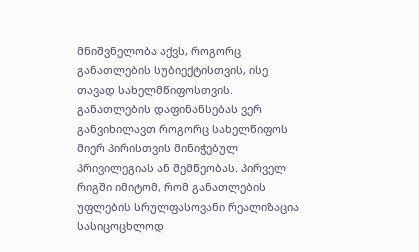მნიშვნელობა აქვს, როგორც განათლების სუბიექტისთვის, ისე თავად სახელმწიფოსთვის. განათლების დაფინანსებას ვერ განვიხილავთ როგორც სახელწიფოს მიერ პირისთვის მინიჭებულ პრივილეგიას ან შემწეობას. პირველ რიგში იმიტომ, რომ განათლების უფლების სრულფასოვანი რეალიზაცია სასიცოცხლოდ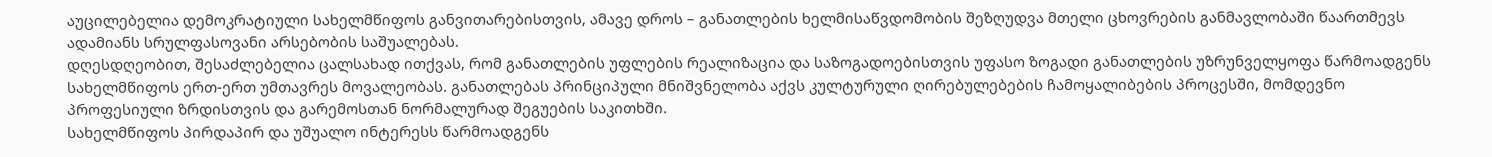აუცილებელია დემოკრატიული სახელმწიფოს განვითარებისთვის, ამავე დროს – განათლების ხელმისაწვდომობის შეზღუდვა მთელი ცხოვრების განმავლობაში წაართმევს ადამიანს სრულფასოვანი არსებობის საშუალებას.
დღესდღეობით, შესაძლებელია ცალსახად ითქვას, რომ განათლების უფლების რეალიზაცია და საზოგადოებისთვის უფასო ზოგადი განათლების უზრუნველყოფა წარმოადგენს სახელმწიფოს ერთ-ერთ უმთავრეს მოვალეობას. განათლებას პრინციპული მნიშვნელობა აქვს კულტურული ღირებულებების ჩამოყალიბების პროცესში, მომდევნო პროფესიული ზრდისთვის და გარემოსთან ნორმალურად შეგუების საკითხში.
სახელმწიფოს პირდაპირ და უშუალო ინტერესს წარმოადგენს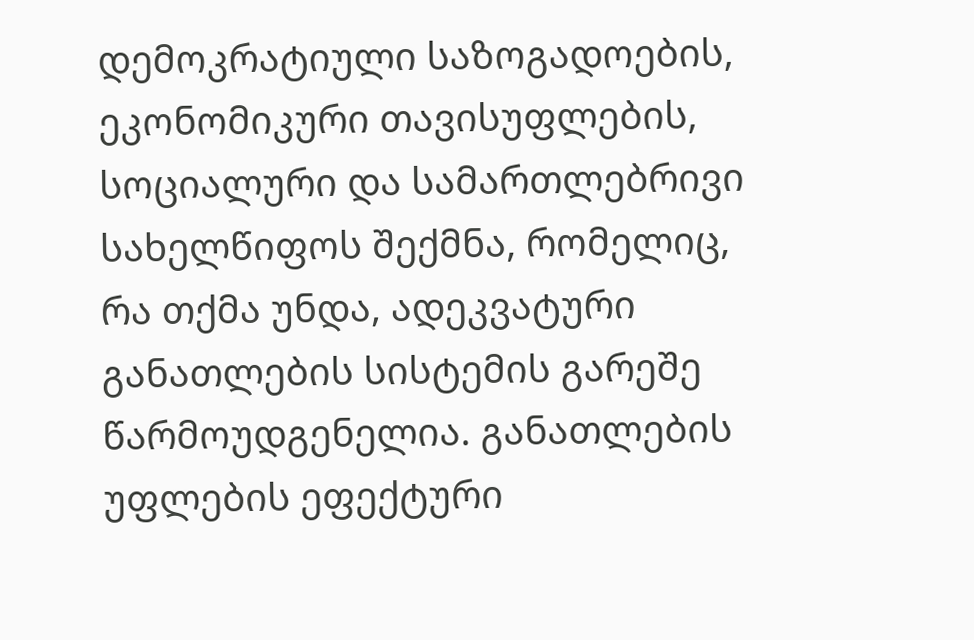დემოკრატიული საზოგადოების, ეკონომიკური თავისუფლების, სოციალური და სამართლებრივი სახელწიფოს შექმნა, რომელიც, რა თქმა უნდა, ადეკვატური განათლების სისტემის გარეშე წარმოუდგენელია. განათლების უფლების ეფექტური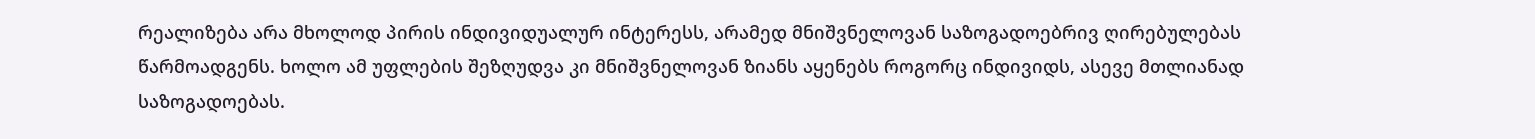რეალიზება არა მხოლოდ პირის ინდივიდუალურ ინტერესს, არამედ მნიშვნელოვან საზოგადოებრივ ღირებულებას წარმოადგენს. ხოლო ამ უფლების შეზღუდვა კი მნიშვნელოვან ზიანს აყენებს როგორც ინდივიდს, ასევე მთლიანად საზოგადოებას.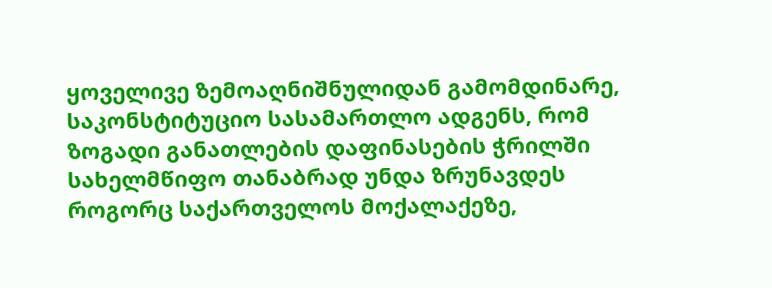ყოველივე ზემოაღნიშნულიდან გამომდინარე, საკონსტიტუციო სასამართლო ადგენს, რომ ზოგადი განათლების დაფინასების ჭრილში სახელმწიფო თანაბრად უნდა ზრუნავდეს როგორც საქართველოს მოქალაქეზე,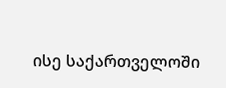ისე საქართველოში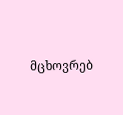მცხოვრებ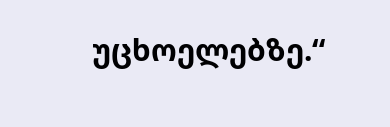უცხოელებზე.“